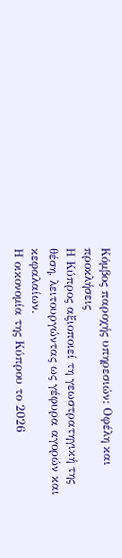Κόμβος παροχής υπηρεσιών: Οφέλη και προκλήσεις
Η Κύπρος αξιοποιεί τη γεωστρατηγική της θέση, λειτουργώντας ως γέφυρα αγορών και κεφαλαίων.
Η οικονομία της Κύπρου το 2026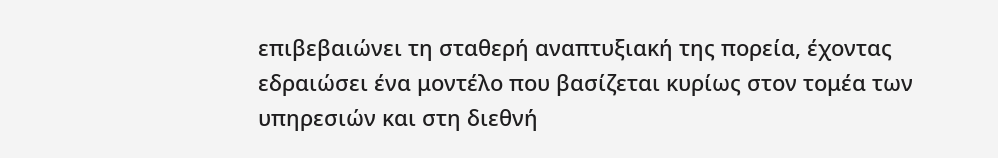επιβεβαιώνει τη σταθερή αναπτυξιακή της πορεία, έχοντας εδραιώσει ένα μοντέλο που βασίζεται κυρίως στον τομέα των υπηρεσιών και στη διεθνή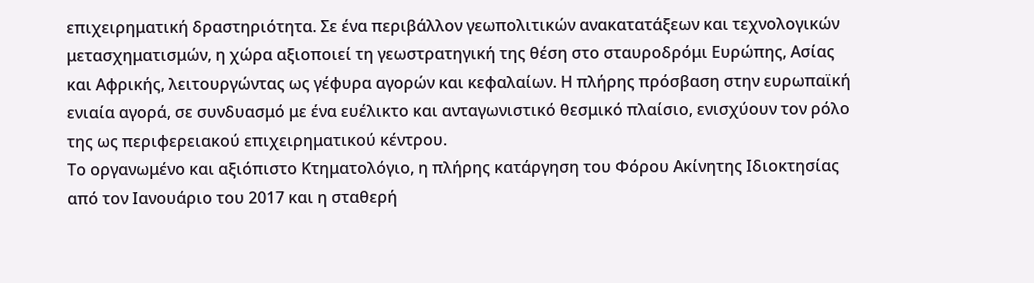επιχειρηματική δραστηριότητα. Σε ένα περιβάλλον γεωπολιτικών ανακατατάξεων και τεχνολογικών μετασχηματισμών, η χώρα αξιοποιεί τη γεωστρατηγική της θέση στο σταυροδρόμι Ευρώπης, Ασίας και Αφρικής, λειτουργώντας ως γέφυρα αγορών και κεφαλαίων. Η πλήρης πρόσβαση στην ευρωπαϊκή ενιαία αγορά, σε συνδυασμό με ένα ευέλικτο και ανταγωνιστικό θεσμικό πλαίσιο, ενισχύουν τον ρόλο της ως περιφερειακού επιχειρηματικού κέντρου.
Το οργανωμένο και αξιόπιστο Κτηματολόγιο, η πλήρης κατάργηση του Φόρου Ακίνητης Ιδιοκτησίας από τον Ιανουάριο του 2017 και η σταθερή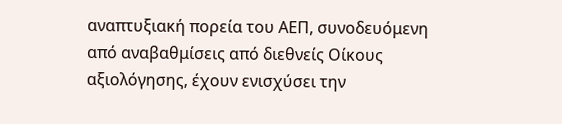αναπτυξιακή πορεία του ΑΕΠ, συνοδευόμενη από αναβαθμίσεις από διεθνείς Οίκους αξιολόγησης, έχουν ενισχύσει την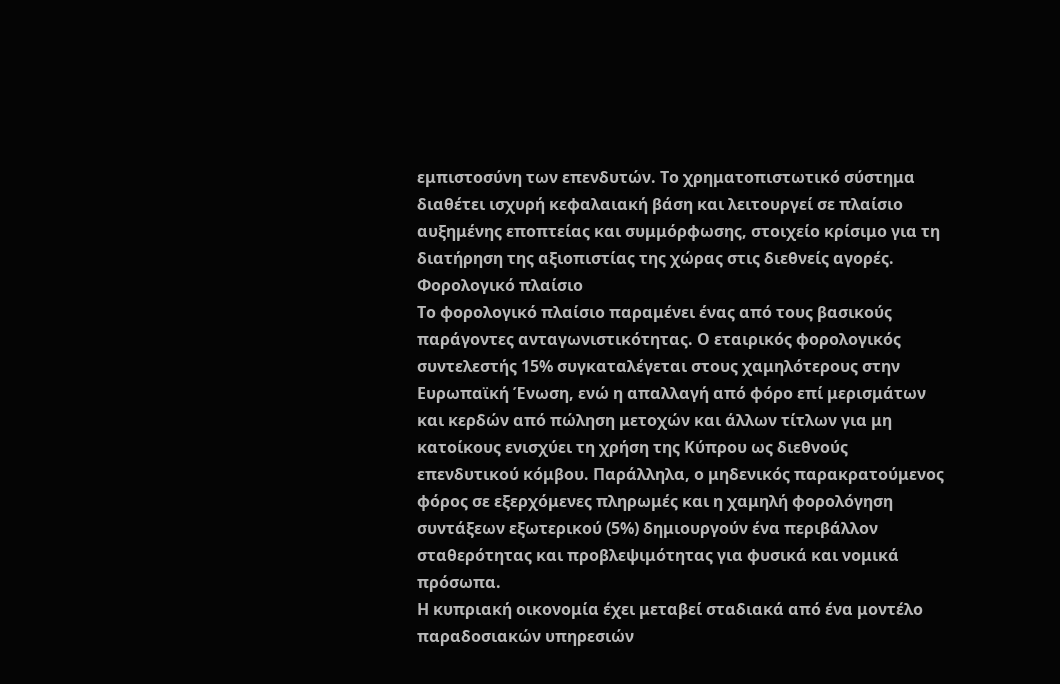εμπιστοσύνη των επενδυτών. Το χρηματοπιστωτικό σύστημα διαθέτει ισχυρή κεφαλαιακή βάση και λειτουργεί σε πλαίσιο αυξημένης εποπτείας και συμμόρφωσης, στοιχείο κρίσιμο για τη διατήρηση της αξιοπιστίας της χώρας στις διεθνείς αγορές.
Φορολογικό πλαίσιο
Το φορολογικό πλαίσιο παραμένει ένας από τους βασικούς παράγοντες ανταγωνιστικότητας. Ο εταιρικός φορολογικός συντελεστής 15% συγκαταλέγεται στους χαμηλότερους στην Ευρωπαϊκή Ένωση, ενώ η απαλλαγή από φόρο επί μερισμάτων και κερδών από πώληση μετοχών και άλλων τίτλων για μη κατοίκους ενισχύει τη χρήση της Κύπρου ως διεθνούς επενδυτικού κόμβου. Παράλληλα, ο μηδενικός παρακρατούμενος φόρος σε εξερχόμενες πληρωμές και η χαμηλή φορολόγηση συντάξεων εξωτερικού (5%) δημιουργούν ένα περιβάλλον σταθερότητας και προβλεψιμότητας για φυσικά και νομικά πρόσωπα.
Η κυπριακή οικονομία έχει μεταβεί σταδιακά από ένα μοντέλο παραδοσιακών υπηρεσιών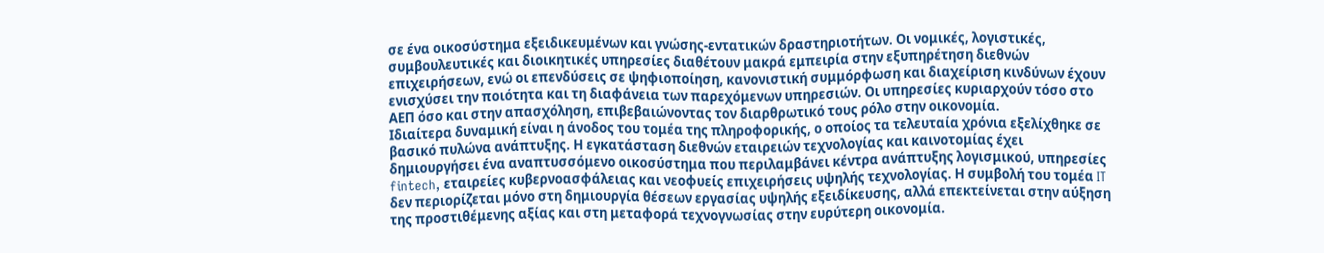σε ένα οικοσύστημα εξειδικευμένων και γνώσης-εντατικών δραστηριοτήτων. Οι νομικές, λογιστικές, συμβουλευτικές και διοικητικές υπηρεσίες διαθέτουν μακρά εμπειρία στην εξυπηρέτηση διεθνών επιχειρήσεων, ενώ οι επενδύσεις σε ψηφιοποίηση, κανονιστική συμμόρφωση και διαχείριση κινδύνων έχουν ενισχύσει την ποιότητα και τη διαφάνεια των παρεχόμενων υπηρεσιών. Οι υπηρεσίες κυριαρχούν τόσο στο ΑΕΠ όσο και στην απασχόληση, επιβεβαιώνοντας τον διαρθρωτικό τους ρόλο στην οικονομία.
Ιδιαίτερα δυναμική είναι η άνοδος του τομέα της πληροφορικής, ο οποίος τα τελευταία χρόνια εξελίχθηκε σε βασικό πυλώνα ανάπτυξης. Η εγκατάσταση διεθνών εταιρειών τεχνολογίας και καινοτομίας έχει δημιουργήσει ένα αναπτυσσόμενο οικοσύστημα που περιλαμβάνει κέντρα ανάπτυξης λογισμικού, υπηρεσίες fintech, εταιρείες κυβερνοασφάλειας και νεοφυείς επιχειρήσεις υψηλής τεχνολογίας. Η συμβολή του τομέα IT δεν περιορίζεται μόνο στη δημιουργία θέσεων εργασίας υψηλής εξειδίκευσης, αλλά επεκτείνεται στην αύξηση της προστιθέμενης αξίας και στη μεταφορά τεχνογνωσίας στην ευρύτερη οικονομία.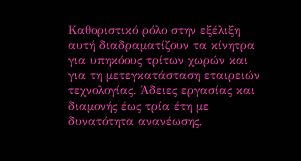Καθοριστικό ρόλο στην εξέλιξη αυτή διαδραματίζουν τα κίνητρα για υπηκόους τρίτων χωρών και για τη μετεγκατάσταση εταιρειών τεχνολογίας. Άδειες εργασίας και διαμονής έως τρία έτη με δυνατότητα ανανέωσης,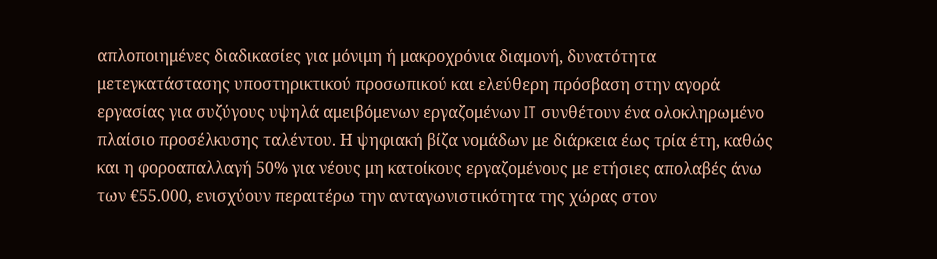απλοποιημένες διαδικασίες για μόνιμη ή μακροχρόνια διαμονή, δυνατότητα μετεγκατάστασης υποστηρικτικού προσωπικού και ελεύθερη πρόσβαση στην αγορά εργασίας για συζύγους υψηλά αμειβόμενων εργαζομένων IT συνθέτουν ένα ολοκληρωμένο πλαίσιο προσέλκυσης ταλέντου. Η ψηφιακή βίζα νομάδων με διάρκεια έως τρία έτη, καθώς και η φοροαπαλλαγή 50% για νέους μη κατοίκους εργαζομένους με ετήσιες απολαβές άνω των €55.000, ενισχύουν περαιτέρω την ανταγωνιστικότητα της χώρας στον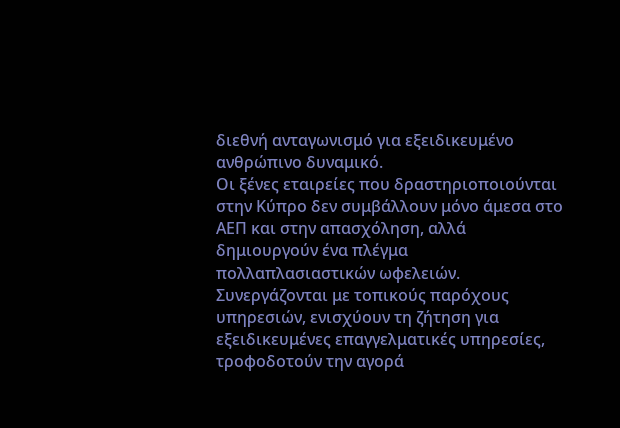διεθνή ανταγωνισμό για εξειδικευμένο ανθρώπινο δυναμικό.
Οι ξένες εταιρείες που δραστηριοποιούνται στην Κύπρο δεν συμβάλλουν μόνο άμεσα στο ΑΕΠ και στην απασχόληση, αλλά δημιουργούν ένα πλέγμα πολλαπλασιαστικών ωφελειών. Συνεργάζονται με τοπικούς παρόχους υπηρεσιών, ενισχύουν τη ζήτηση για εξειδικευμένες επαγγελματικές υπηρεσίες, τροφοδοτούν την αγορά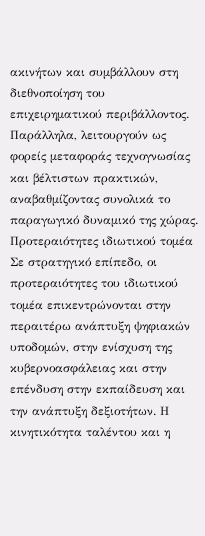ακινήτων και συμβάλλουν στη διεθνοποίηση του επιχειρηματικού περιβάλλοντος. Παράλληλα, λειτουργούν ως φορείς μεταφοράς τεχνογνωσίας και βέλτιστων πρακτικών, αναβαθμίζοντας συνολικά το παραγωγικό δυναμικό της χώρας.
Προτεραιότητες ιδιωτικού τομέα
Σε στρατηγικό επίπεδο, οι προτεραιότητες του ιδιωτικού τομέα επικεντρώνονται στην περαιτέρω ανάπτυξη ψηφιακών υποδομών, στην ενίσχυση της κυβερνοασφάλειας και στην επένδυση στην εκπαίδευση και την ανάπτυξη δεξιοτήτων. Η κινητικότητα ταλέντου και η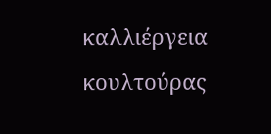καλλιέργεια κουλτούρας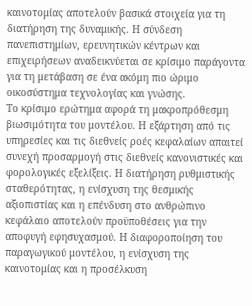καινοτομίας αποτελούν βασικά στοιχεία για τη διατήρηση της δυναμικής. Η σύνδεση πανεπιστημίων, ερευνητικών κέντρων και επιχειρήσεων αναδεικνύεται σε κρίσιμο παράγοντα για τη μετάβαση σε ένα ακόμη πιο ώριμο οικοσύστημα τεχνολογίας και γνώσης.
Το κρίσιμο ερώτημα αφορά τη μακροπρόθεσμη βιωσιμότητα του μοντέλου. Η εξάρτηση από τις υπηρεσίες και τις διεθνείς ροές κεφαλαίων απαιτεί συνεχή προσαρμογή στις διεθνείς κανονιστικές και φορολογικές εξελίξεις. Η διατήρηση ρυθμιστικής σταθερότητας, η ενίσχυση της θεσμικής αξιοπιστίας και η επένδυση στο ανθρώπινο κεφάλαιο αποτελούν προϋποθέσεις για την αποφυγή εφησυχασμού. Η διαφοροποίηση του παραγωγικού μοντέλου, η ενίσχυση της καινοτομίας και η προσέλκυση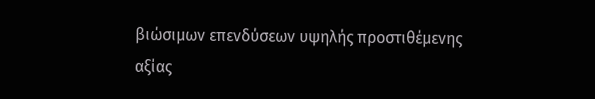βιώσιμων επενδύσεων υψηλής προστιθέμενης αξίας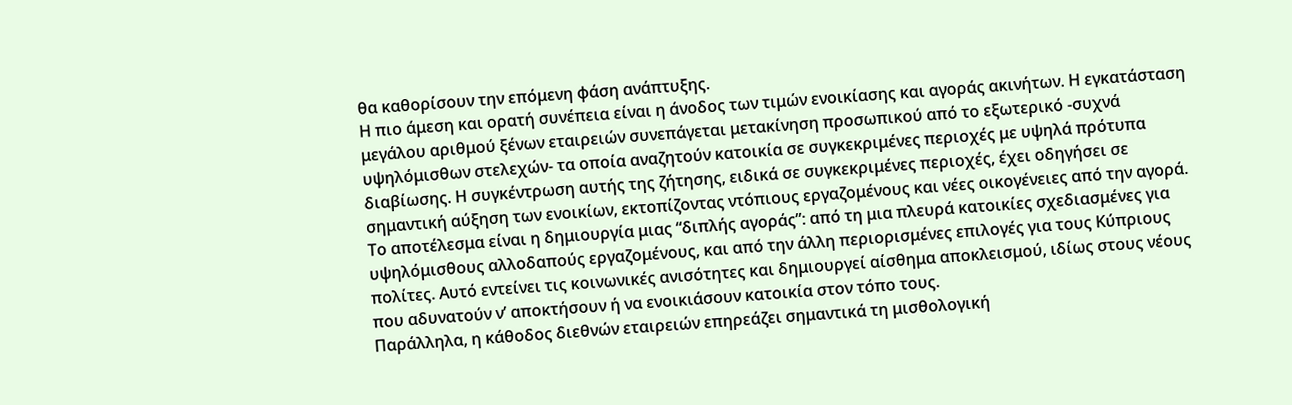θα καθορίσουν την επόμενη φάση ανάπτυξης.
Η πιο άμεση και ορατή συνέπεια είναι η άνοδος των τιμών ενοικίασης και αγοράς ακινήτων. Η εγκατάσταση μεγάλου αριθμού ξένων εταιρειών συνεπάγεται μετακίνηση προσωπικού από το εξωτερικό -συχνά υψηλόμισθων στελεχών- τα οποία αναζητούν κατοικία σε συγκεκριμένες περιοχές με υψηλά πρότυπα διαβίωσης. Η συγκέντρωση αυτής της ζήτησης, ειδικά σε συγκεκριμένες περιοχές, έχει οδηγήσει σε σημαντική αύξηση των ενοικίων, εκτοπίζοντας ντόπιους εργαζομένους και νέες οικογένειες από την αγορά.
Το αποτέλεσμα είναι η δημιουργία μιας “διπλής αγοράς”: από τη μια πλευρά κατοικίες σχεδιασμένες για υψηλόμισθους αλλοδαπούς εργαζομένους, και από την άλλη περιορισμένες επιλογές για τους Κύπριους πολίτες. Αυτό εντείνει τις κοινωνικές ανισότητες και δημιουργεί αίσθημα αποκλεισμού, ιδίως στους νέους που αδυνατούν ν’ αποκτήσουν ή να ενοικιάσουν κατοικία στον τόπο τους.
Παράλληλα, η κάθοδος διεθνών εταιρειών επηρεάζει σημαντικά τη μισθολογική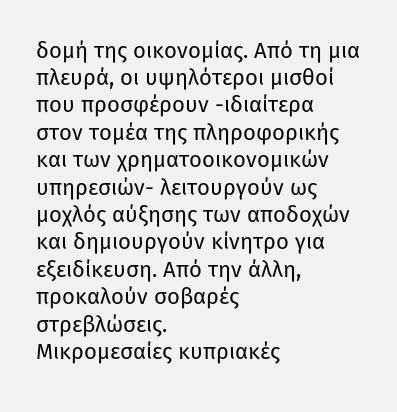δομή της οικονομίας. Από τη μια πλευρά, οι υψηλότεροι μισθοί που προσφέρουν -ιδιαίτερα στον τομέα της πληροφορικής και των χρηματοοικονομικών υπηρεσιών- λειτουργούν ως μοχλός αύξησης των αποδοχών και δημιουργούν κίνητρο για εξειδίκευση. Από την άλλη, προκαλούν σοβαρές στρεβλώσεις.
Μικρομεσαίες κυπριακές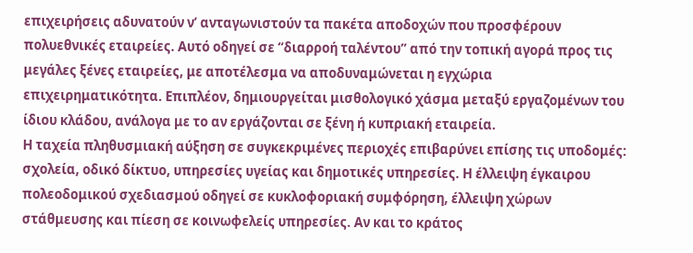επιχειρήσεις αδυνατούν ν’ ανταγωνιστούν τα πακέτα αποδοχών που προσφέρουν πολυεθνικές εταιρείες. Αυτό οδηγεί σε “διαρροή ταλέντου” από την τοπική αγορά προς τις μεγάλες ξένες εταιρείες, με αποτέλεσμα να αποδυναμώνεται η εγχώρια επιχειρηματικότητα. Επιπλέον, δημιουργείται μισθολογικό χάσμα μεταξύ εργαζομένων του ίδιου κλάδου, ανάλογα με το αν εργάζονται σε ξένη ή κυπριακή εταιρεία.
Η ταχεία πληθυσμιακή αύξηση σε συγκεκριμένες περιοχές επιβαρύνει επίσης τις υποδομές: σχολεία, οδικό δίκτυο, υπηρεσίες υγείας και δημοτικές υπηρεσίες. Η έλλειψη έγκαιρου πολεοδομικού σχεδιασμού οδηγεί σε κυκλοφοριακή συμφόρηση, έλλειψη χώρων στάθμευσης και πίεση σε κοινωφελείς υπηρεσίες. Αν και το κράτος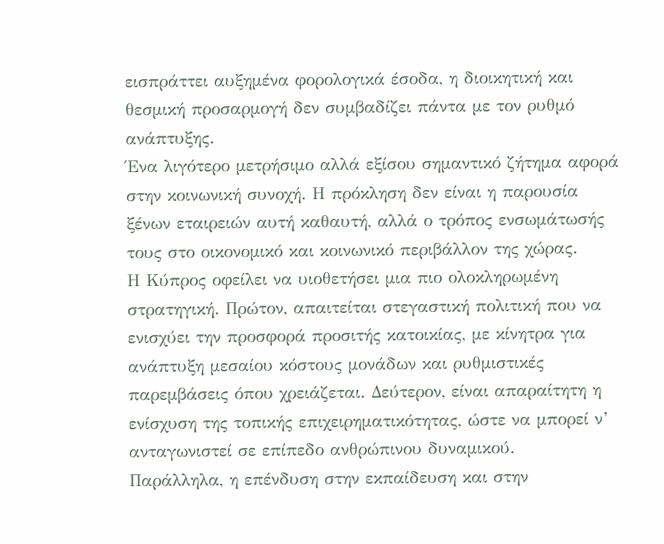εισπράττει αυξημένα φορολογικά έσοδα, η διοικητική και θεσμική προσαρμογή δεν συμβαδίζει πάντα με τον ρυθμό ανάπτυξης.
Ένα λιγότερο μετρήσιμο αλλά εξίσου σημαντικό ζήτημα αφορά στην κοινωνική συνοχή. Η πρόκληση δεν είναι η παρουσία ξένων εταιρειών αυτή καθαυτή, αλλά ο τρόπος ενσωμάτωσής τους στο οικονομικό και κοινωνικό περιβάλλον της χώρας.
Η Κύπρος οφείλει να υιοθετήσει μια πιο ολοκληρωμένη στρατηγική. Πρώτον, απαιτείται στεγαστική πολιτική που να ενισχύει την προσφορά προσιτής κατοικίας, με κίνητρα για ανάπτυξη μεσαίου κόστους μονάδων και ρυθμιστικές παρεμβάσεις όπου χρειάζεται. Δεύτερον, είναι απαραίτητη η ενίσχυση της τοπικής επιχειρηματικότητας, ώστε να μπορεί ν’ ανταγωνιστεί σε επίπεδο ανθρώπινου δυναμικού.
Παράλληλα, η επένδυση στην εκπαίδευση και στην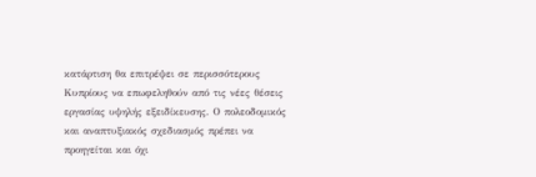κατάρτιση θα επιτρέψει σε περισσότερους Κυπρίους να επωφεληθούν από τις νέες θέσεις εργασίας υψηλής εξειδίκευσης. Ο πολεοδομικός και αναπτυξιακός σχεδιασμός πρέπει να προηγείται και όχι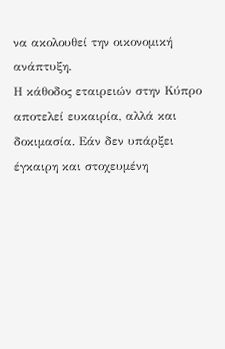να ακολουθεί την οικονομική ανάπτυξη.
Η κάθοδος εταιρειών στην Κύπρο αποτελεί ευκαιρία, αλλά και δοκιμασία. Εάν δεν υπάρξει έγκαιρη και στοχευμένη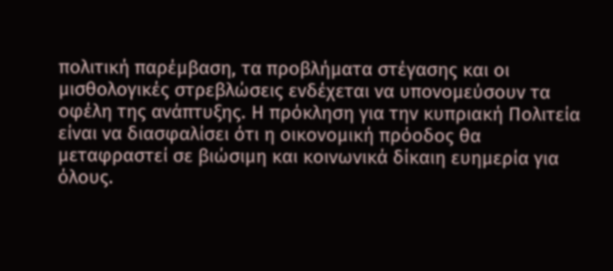πολιτική παρέμβαση, τα προβλήματα στέγασης και οι μισθολογικές στρεβλώσεις ενδέχεται να υπονομεύσουν τα οφέλη της ανάπτυξης. Η πρόκληση για την κυπριακή Πολιτεία είναι να διασφαλίσει ότι η οικονομική πρόοδος θα μεταφραστεί σε βιώσιμη και κοινωνικά δίκαιη ευημερία για όλους.